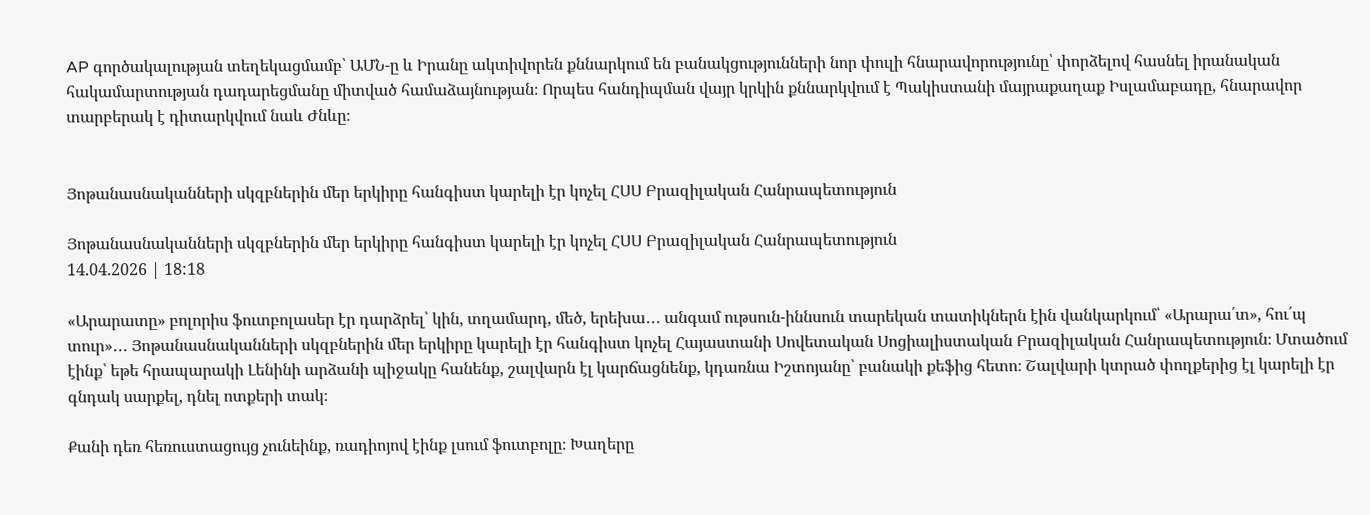AP գործակալության տեղեկացմամբ՝ ԱՄՆ-ը և Իրանը ակտիվորեն քննարկում են բանակցությունների նոր փուլի հնարավորությունը՝ փորձելով հասնել իրանական հակամարտության դադարեցմանը միտված համաձայնության։ Որպես հանդիպման վայր կրկին քննարկվում է Պակիստանի մայրաքաղաք Իսլամաբադը, հնարավոր տարբերակ է դիտարկվում նաև Ժնևը։


Յոթանասնականների սկզբներին մեր երկիրը հանգիստ կարելի էր կոչել ՀՍՍ Բրազիլական Հանրապետություն

Յոթանասնականների սկզբներին մեր երկիրը հանգիստ կարելի էր կոչել ՀՍՍ Բրազիլական Հանրապետություն
14.04.2026 | 18:18

«Արարատը» բոլորիս ֆուտբոլասեր էր դարձրել՝ կին, տղամարդ, մեծ, երեխա․․․ անգամ ութսուն-իննսուն տարեկան տատիկներն էին վանկարկում՝ «Արարա՛տ», հու՛պ տուր»․․․ Յոթանասնականների սկզբներին մեր երկիրը կարելի էր հանգիստ կոչել Հայաստանի Սովետական Սոցիալիստական Բրազիլական Հանրապետություն։ Մտածում էինք՝ եթե հրապարակի Լենինի արձանի պիջակը հանենք, շալվարն էլ կարճացնենք, կդառնա Իշտոյանը՝ բանակի քեֆից հետո։ Շալվարի կտրած փողքերից էլ կարելի էր գնդակ սարքել, դնել ոտքերի տակ։

Քանի դեռ հեռուստացույց չունեինք, ռադիոյով էինք լսում ֆուտբոլը։ Խաղերը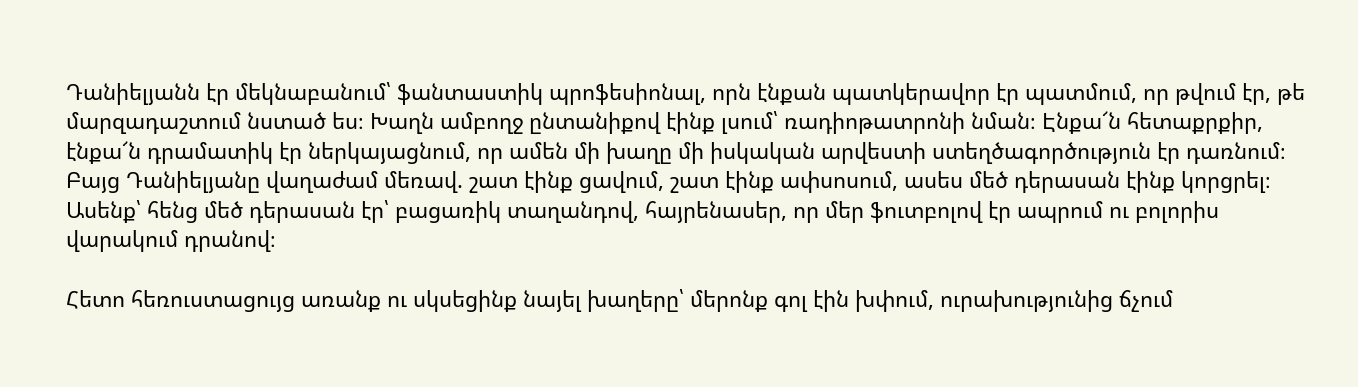Դանիելյանն էր մեկնաբանում՝ ֆանտաստիկ պրոֆեսիոնալ, որն էնքան պատկերավոր էր պատմում, որ թվում էր, թե մարզադաշտում նստած ես։ Խաղն ամբողջ ընտանիքով էինք լսում՝ ռադիոթատրոնի նման։ Էնքա՜ն հետաքրքիր, էնքա՜ն դրամատիկ էր ներկայացնում, որ ամեն մի խաղը մի իսկական արվեստի ստեղծագործություն էր դառնում։ Բայց Դանիելյանը վաղաժամ մեռավ. շատ էինք ցավում, շատ էինք ափսոսում, ասես մեծ դերասան էինք կորցրել։ Ասենք՝ հենց մեծ դերասան էր՝ բացառիկ տաղանդով, հայրենասեր, որ մեր ֆուտբոլով էր ապրում ու բոլորիս վարակում դրանով։

Հետո հեռուստացույց առանք ու սկսեցինք նայել խաղերը՝ մերոնք գոլ էին խփում, ուրախությունից ճչում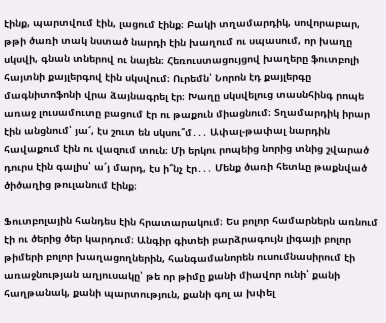էինք, պարտվում էին, լացում էինք։ Բակի տղամարդիկ, սովորաբար, թթի ծառի տակ նստած նարդի էին խաղում ու սպասում, որ խաղը սկսվի, գնան տներով ու նայեն։ Հեռուստացույցով խաղերը ֆուտբոլի հայտնի քայլերգով էին սկսվում։ Ուրեմն՝ Նորոն էդ քայլերգը մագնիտոֆոնի վրա ձայնագրել էր։ Խաղը սկսվելուց տասնհինգ րոպե առաջ լուսամուտը բացում էր ու թաքուն միացնում։ Տղամարդիկ իրար էին անցնում՝ յա՜, էս շուտ են սկսու՞մ․․․ Ափալ-թափալ նարդին հավաքում էին ու վազում տուն։ Մի երկու րոպեից նորից տնից շվարած դուրս էին գալիս՝ ա՜յ մարդ, էս ի՞նչ էր․․․ Մենք ծառի հետևը թաքնված ծիծաղից թուլանում էինք։

Ֆուտբոլային հանդես էին հրատարակում։ Ես բոլոր համարներն առնում էի ու ծերից ծեր կարդում։ Անգիր գիտեի բարձրագույն լիգայի բոլոր թիմերի բոլոր խաղացողներին, հանգամանորեն ուսումնասիրում էի առաջնության աղյուսակը՝ թե որ թիմը քանի միավոր ունի՝ քանի հաղթանակ, քանի պարտություն, քանի գոլ ա խփել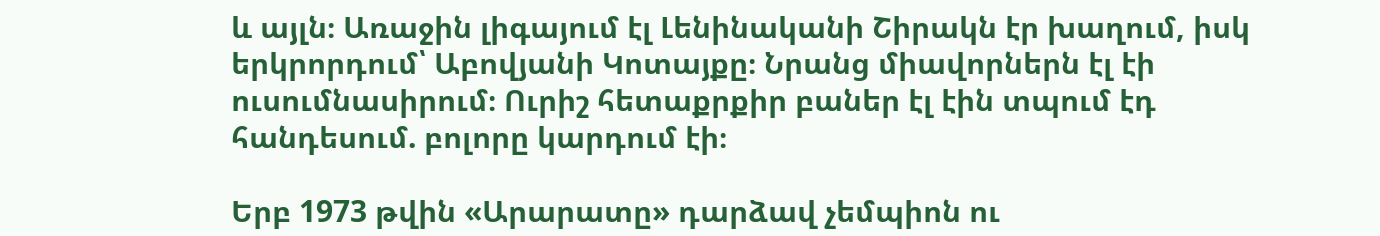և այլն։ Առաջին լիգայում էլ Լենինականի Շիրակն էր խաղում, իսկ երկրորդում՝ Աբովյանի Կոտայքը։ Նրանց միավորներն էլ էի ուսումնասիրում։ Ուրիշ հետաքրքիր բաներ էլ էին տպում էդ հանդեսում. բոլորը կարդում էի։

Երբ 1973 թվին «Արարատը» դարձավ չեմպիոն ու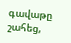գավաթը շահեց,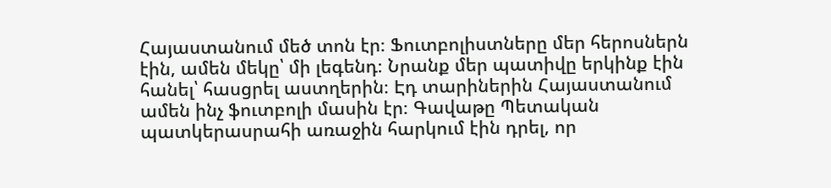Հայաստանում մեծ տոն էր։ Ֆուտբոլիստները մեր հերոսներն էին, ամեն մեկը՝ մի լեգենդ։ Նրանք մեր պատիվը երկինք էին հանել՝ հասցրել աստղերին։ Էդ տարիներին Հայաստանում ամեն ինչ ֆուտբոլի մասին էր։ Գավաթը Պետական պատկերասրահի առաջին հարկում էին դրել, որ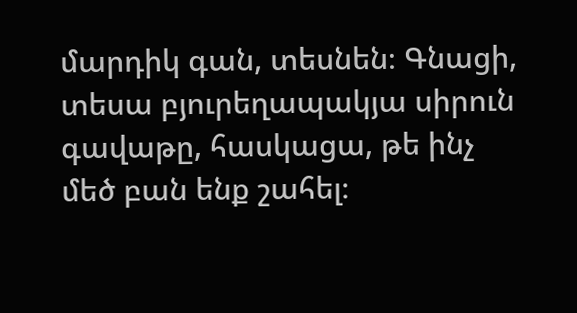մարդիկ գան, տեսնեն։ Գնացի, տեսա բյուրեղապակյա սիրուն գավաթը, հասկացա, թե ինչ մեծ բան ենք շահել։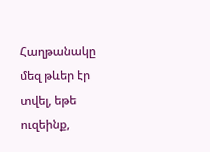Հաղթանակը մեզ թևեր էր տվել, եթե ուզեինք,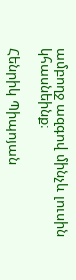ամբողջ ազգով մինչև լուսին կհասնեինք։

Հենրիկ Պիպոյան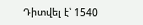Դիտվել է՝ 1540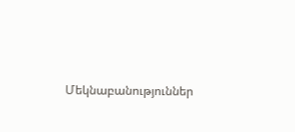Մեկնաբանություններ